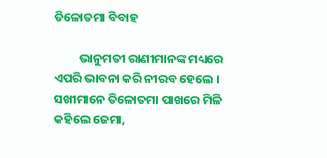ତିଳୋତମା ବିବାହ

         ଭାନୁମତୀ ରାଣୀମାନଙ୍କ ମଧ୍ୟରେ ଏପରି ଭାବନା କରି ନୀରବ ହେଲେ । ସଖୀମାନେ ତିଳୋତମା ପାଖରେ ମିଳି କହିଲେ ଜେମା,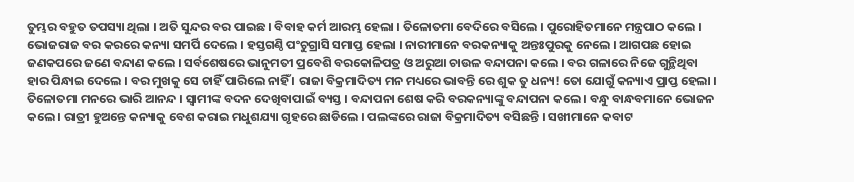ତୁମ୍ଭର ବହୁତ ତପସ୍ୟା ଥିଲା । ଅତି ସୁନ୍ଦର ବର ପାଇଛ । ବିବାହ କର୍ମ ଆରମ୍ଭ ହେଲା । ତିଳୋତମା ବେଦିରେ ବସିଲେ । ପୁରୋହିତମାନେ ମନ୍ତ୍ରପାଠ କଲେ । ଭୋଜରାଜ ବର କରରେ କନ୍ୟା ସମର୍ପି ଦେଲେ । ହସ୍ତଗଣ୍ଠି ପଂଚୁଗ୍ରାସି ସମାପ୍ତ ହେଲା । ନାରୀମାନେ ବରକନ୍ୟାକୁ ଅନ୍ତଃପୁରକୁ ନେଲେ । ଆଗପଛ ହୋଇ ଜଣକପରେ ଜଣେ ବନ୍ଦାଣ କଲେ । ସର୍ବଶେଷରେ ଭାନୁମତୀ ପ୍ରବେଶି ବରକୋଳିପତ୍ର ଓ ଅରୁଆ ଚାଉଳ ବନ୍ଦାପନା କଲେ । ବର ଗଳାରେ ନିଜେ ଗୁନ୍ଥିଥିବା ହାର ପିନ୍ଧାଇ ଦେଲେ । ବର ମୁଖକୁ ସେ ଚାହିଁ ପାରିଲେ ନାହିଁ । ରାଜା ବିକ୍ରମାଦିତ୍ୟ ମନ ମଧ୍ୟରେ ଭାବନ୍ତି ରେ ଶୁକ ତୁ ଧନ୍ୟ! ତୋ ଯୋଗୁଁ କନ୍ୟାଏ ପ୍ରାପ୍ତ ହେଲା । ତିଳୋତମା ମନରେ ଭାରି ଆନନ୍ଦ । ସ୍ୱାମୀଙ୍କ ବଦନ ଦେଖିବାପାଇଁ ବ୍ୟସ୍ତ । ବନ୍ଦାପନା ଶେଷ କରି ବରକନ୍ୟାଙ୍କୁ ବନ୍ଦାପନା କଲେ । ବନ୍ଧୁ ବାନ୍ଧବମାନେ ଭୋଜନ କଲେ । ରାତ୍ରୀ ହୁଅନ୍ତେ କନ୍ୟାକୁ ବେଶ କରାଇ ମଧୁଶଯ୍ୟା ଗୃହରେ ଛାଡିଲେ । ପଲଙ୍କରେ ରାଜା ବିକ୍ରମାଦିତ୍ୟ ବସିଛନ୍ତି । ସଖୀମାନେ କବାଟ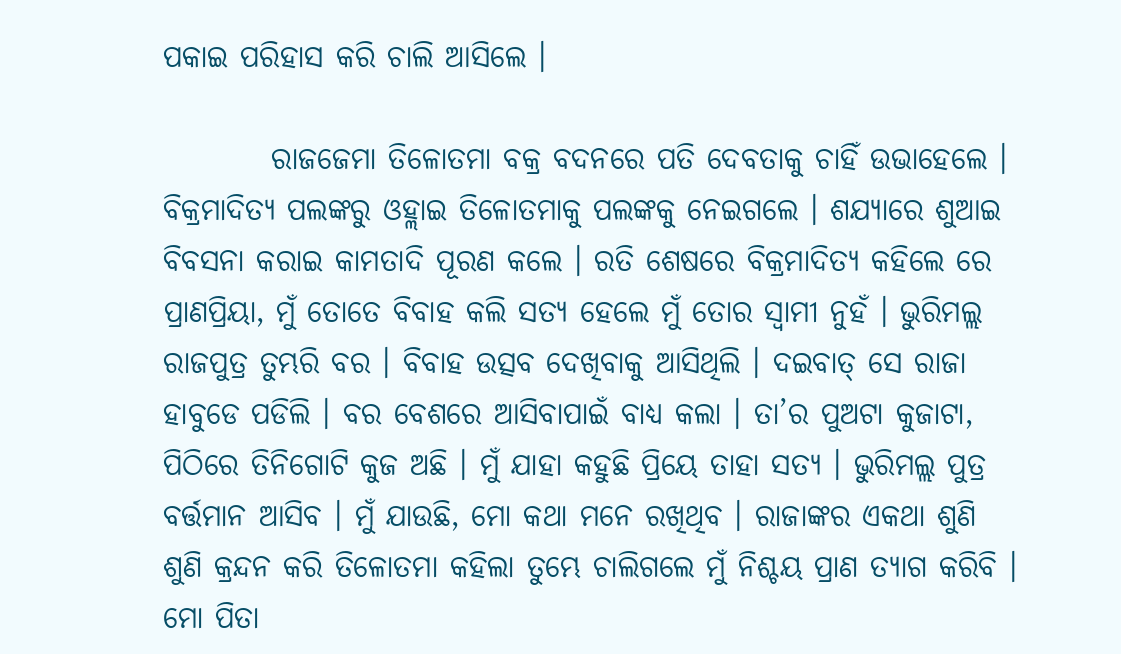ପକାଇ ପରିହାସ କରି ଚାଲି ଆସିଲେ ।

         ରାଜଜେମା ତିଳୋତମା ବକ୍ର ବଦନରେ ପତି ଦେବତାକୁ ଚାହିଁ ଉଭାହେଲେ । ବିକ୍ରମାଦିତ୍ୟ ପଲଙ୍କରୁ ଓହ୍ଲାଇ ତିଳୋତମାକୁ ପଲଙ୍କକୁ ନେଇଗଲେ । ଶଯ୍ୟାରେ ଶୁଆଇ ବିବସନା କରାଇ କାମତାଦି ପୂରଣ କଲେ । ରତି ଶେଷରେ ବିକ୍ରମାଦିତ୍ୟ କହିଲେ ରେ ପ୍ରାଣପ୍ରିୟା, ମୁଁ ତୋତେ ବିବାହ କଲି ସତ୍ୟ ହେଲେ ମୁଁ ତୋର ସ୍ୱାମୀ ନୁହଁ । ଭୁରିମଲ୍ଲ ରାଜପୁତ୍ର ତୁମ୍ଭରି ବର । ବିବାହ ଉତ୍ସବ ଦେଖିବାକୁ ଆସିଥିଲି । ଦଇବାତ୍ ସେ ରାଜା ହାବୁଡେ ପଡିଲି । ବର ବେଶରେ ଆସିବାପାଇଁ ବାଧ୍ୟ କଲା । ତା’ର ପୁଅଟା କୁଜାଟା, ପିଠିରେ ତିନିଗୋଟି କୁଜ ଅଛି । ମୁଁ ଯାହା କହୁଛି ପ୍ରିୟେ ତାହା ସତ୍ୟ । ଭୁରିମଲ୍ଲ ପୁତ୍ର ବର୍ତ୍ତମାନ ଆସିବ । ମୁଁ ଯାଉଛି, ମୋ କଥା ମନେ ରଖିଥିବ । ରାଜାଙ୍କର ଏକଥା ଶୁଣି ଶୁଣି କ୍ରନ୍ଦନ କରି ତିଳୋତମା କହିଲା ତୁମ୍ଭେ ଚାଲିଗଲେ ମୁଁ ନିଶ୍ଚୟ ପ୍ରାଣ ତ୍ୟାଗ କରିବି । ମୋ ପିତା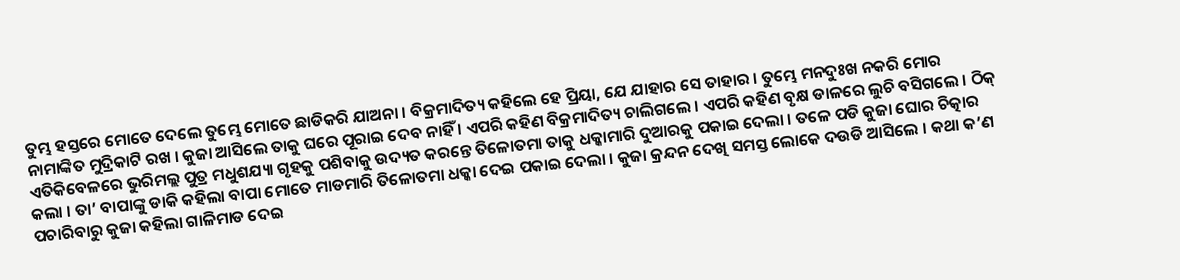ତୁମ୍ଭ ହସ୍ତରେ ମୋତେ ଦେଲେ ତୁମ୍ଭେ ମୋତେ ଛାଡିକରି ଯାଅନା । ବିକ୍ରମାଦିତ୍ୟ କହିଲେ ହେ ପ୍ରିୟା, ଯେ ଯାହାର ସେ ତାହାର । ତୁମ୍ଭେ ମନଦୁଃଖ ନକରି ମୋର ନାମାଙ୍କିତ ମୁଦ୍ରିକାଟି ରଖ । କୁଜା ଆସିଲେ ତାକୁ ଘରେ ପୂରାଇ ଦେବ ନାହିଁ । ଏପରି କହିଣ ବିକ୍ରମାଦିତ୍ୟ ଚାଲିଗଲେ । ଏପରି କହିଣ ବୃକ୍ଷ ଡାଳରେ ଲୁଚି ବସିଗଲେ । ଠିକ୍ ଏତିକିବେଳରେ ଭୁରିମଲ୍ଲ ପୁତ୍ର ମଧୁଶଯ୍ୟା ଗୃହକୁ ପଶିବାକୁ ଉଦ୍ୟତ କରନ୍ତେ ତିଳୋତମା ତାକୁ ଧକ୍କାମାରି ଦୁଆରକୁ ପକାଇ ଦେଲା । ତଳେ ପଡି କୁଜା ଘୋର ଚିତ୍କାର କଲା । ତା’ ବାପାଙ୍କୁ ଡାକି କହିଲା ବାପା ମୋତେ ମାଡମାରି ତିଳୋତମା ଧକ୍କା ଦେଇ ପକାଇ ଦେଲା । କୁଜା କ୍ରନ୍ଦନ ଦେଖି ସମସ୍ତ ଲୋକେ ଦଉଡି ଆସିଲେ । କଥା କ’ଣ ପଚାରିବାରୁ କୁଜା କହିଲା ଗାଳିମାଡ ଦେଇ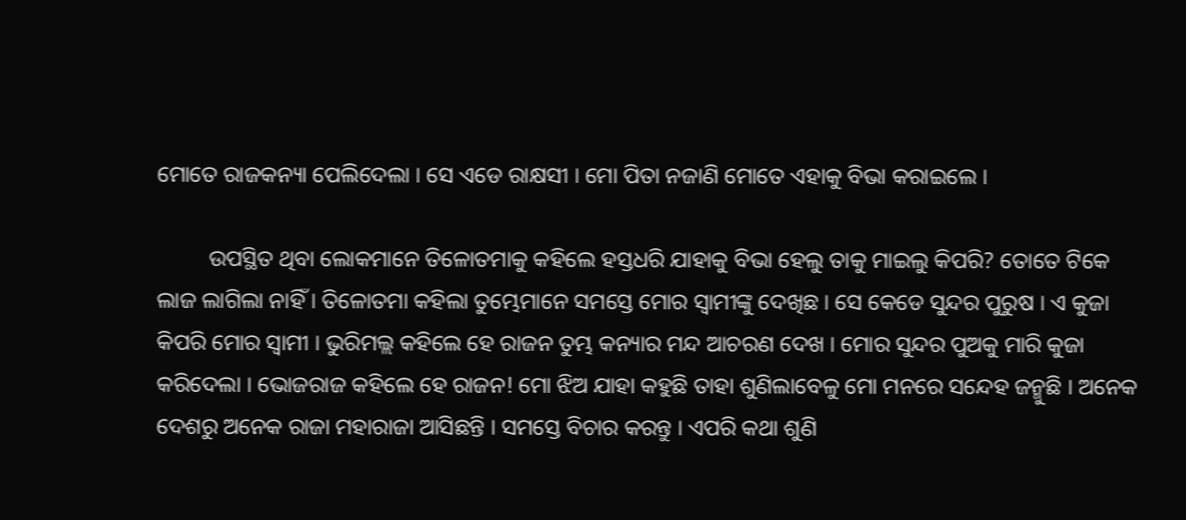ମୋତେ ରାଜକନ୍ୟା ପେଲିଦେଲା । ସେ ଏଡେ ରାକ୍ଷସୀ । ମୋ ପିତା ନଜାଣି ମୋତେ ଏହାକୁ ବିଭା କରାଇଲେ ।

         ଉପସ୍ଥିତ ଥିବା ଲୋକମାନେ ତିଳୋତମାକୁ କହିଲେ ହସ୍ତଧରି ଯାହାକୁ ବିଭା ହେଲୁ ତାକୁ ମାଇଲୁ କିପରି? ତୋତେ ଟିକେ ଲାଜ ଲାଗିଲା ନାହିଁ । ତିଳୋତମା କହିଲା ତୁମ୍ଭେମାନେ ସମସ୍ତେ ମୋର ସ୍ୱାମୀଙ୍କୁ ଦେଖିଛ । ସେ କେଡେ ସୁନ୍ଦର ପୁରୁଷ । ଏ କୁଜା କିପରି ମୋର ସ୍ୱାମୀ । ଭୁରିମଲ୍ଲ କହିଲେ ହେ ରାଜନ ତୁମ୍ଭ କନ୍ୟାର ମନ୍ଦ ଆଚରଣ ଦେଖ । ମୋର ସୁନ୍ଦର ପୁଅକୁ ମାରି କୁଜା କରିଦେଲା । ଭୋଜରାଜ କହିଲେ ହେ ରାଜନ! ମୋ ଝିଅ ଯାହା କହୁଛି ତାହା ଶୁଣିଲାବେଳୁ ମୋ ମନରେ ସନ୍ଦେହ ଜନ୍ମୁଛି । ଅନେକ ଦେଶରୁ ଅନେକ ରାଜା ମହାରାଜା ଆସିଛନ୍ତି । ସମସ୍ତେ ବିଚାର କରନ୍ତୁ । ଏପରି କଥା ଶୁଣି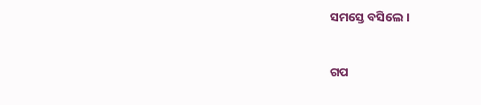ସମସ୍ତେ ବସିଲେ ।


ଗପ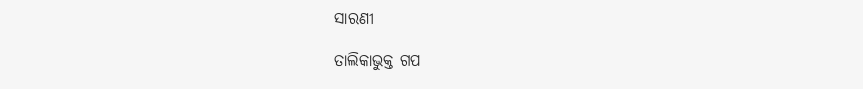ସାରଣୀ

ତାଲିକାଭୁକ୍ତ ଗପ